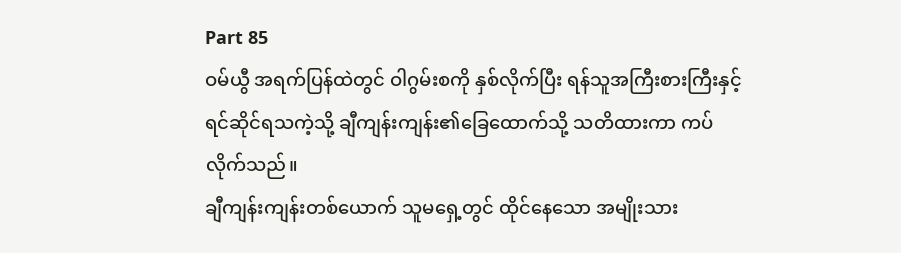Part 85
ဝမ်ယွီ အရက်ပြန်ထဲတွင် ဝါဂွမ်းစကို နှစ်လိုက်ပြီး ရန်သူအကြီးစားကြီးနှင့် ရင်ဆိုင်ရသကဲ့သို့ ချီကျန်းကျန်း၏ခြေထောက်သို့ သတိထားကာ ကပ်လိုက်သည်။
ချီကျန်းကျန်းတစ်ယောက် သူမရှေ့တွင် ထိုင်နေသော အမျိုးသား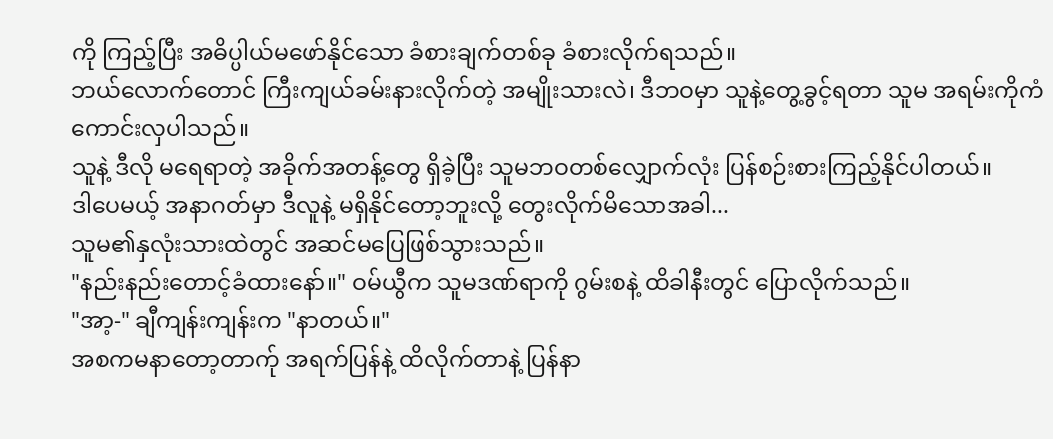ကို ကြည့်ပြီး အဓိပ္ပါယ်မဖော်နိုင်သော ခံစားချက်တစ်ခု ခံစားလိုက်ရသည်။
ဘယ်လောက်တောင် ကြီးကျယ်ခမ်းနားလိုက်တဲ့ အမျိုးသားလဲ၊ ဒီဘဝမှာ သူနဲ့တွေ့ခွင့်ရတာ သူမ အရမ်းကိုကံကောင်းလှပါသည်။
သူနဲ့ ဒီလို မရေရာတဲ့ အခိုက်အတန့်တွေ ရှိခဲ့ပြီး သူမဘဝတစ်လျှောက်လုံး ပြန်စဉ်းစားကြည့်နိုင်ပါတယ်။
ဒါပေမယ့် အနာဂတ်မှာ ဒီလူနဲ့ မရှိနိုင်တော့ဘူးလို့ တွေးလိုက်မိသောအခါ...
သူမ၏နှလုံးသားထဲတွင် အဆင်မပြေဖြစ်သွားသည်။
"နည်းနည်းတောင့်ခံထားနော်။" ဝမ်ယွီက သူမဒဏ်ရာကို ဂွမ်းစနဲ့ ထိခါနီးတွင် ပြောလိုက်သည်။
"အာ့-" ချီကျန်းကျန်းက "နာတယ်။"
အစကမနာတော့တာက်ု အရက်ပြန်နဲ့ ထိလိုက်တာနဲ့ ပြန်နာ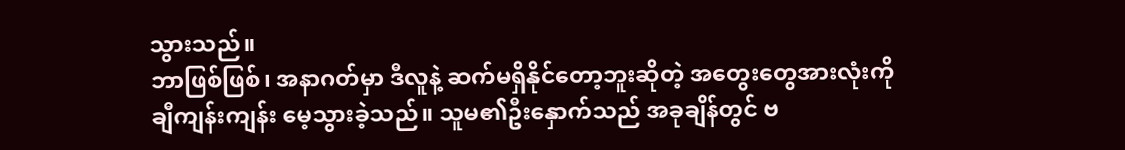သွားသည်။
ဘာဖြစ်ဖြစ်၊ အနာဂတ်မှာ ဒီလူနဲ့ ဆက်မရှိနိုင်တော့ဘူးဆိုတဲ့ အတွေးတွေအားလုံးကို ချီကျန်းကျန်း မေ့သွားခဲ့သည်။ သူမ၏ဦးနှောက်သည် အခုချိန်တွင် ဗ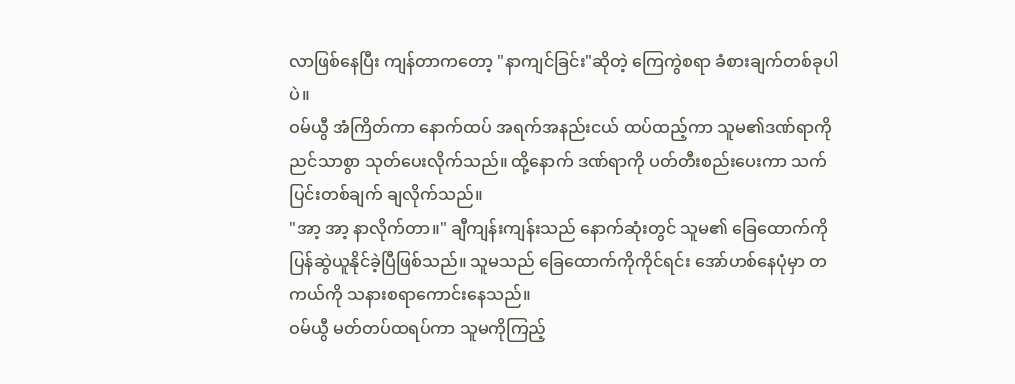လာဖြစ်နေပြီး ကျန်တာကတော့ "နာကျင်ခြင်း"ဆိုတဲ့ ကြေကွဲစရာ ခံစားချက်တစ်ခုပါပဲ။
ဝမ်ယွီ အံကြိတ်ကာ နောက်ထပ် အရက်အနည်းငယ် ထပ်ထည့်ကာ သူမ၏ဒဏ်ရာကို ညင်သာစွာ သုတ်ပေးလိုက်သည်။ ထို့နောက် ဒဏ်ရာကို ပတ်တီးစည်းပေးကာ သက်ပြင်းတစ်ချက် ချလိုက်သည်။
"အာ့ အာ့ နာလိုက်တာ။" ချီကျန်းကျန်းသည် နောက်ဆုံးတွင် သူမ၏ ခြေထောက်ကို ပြန်ဆွဲယူနိုင်ခဲ့ပြီဖြစ်သည်။ သူမသည် ခြေထောက်ကိုကိုင်ရင်း အော်ဟစ်နေပုံမှာ တကယ်ကို သနားစရာကောင်းနေသည်။
ဝမ်ယွီ မတ်တပ်ထရပ်ကာ သူမကိုကြည့်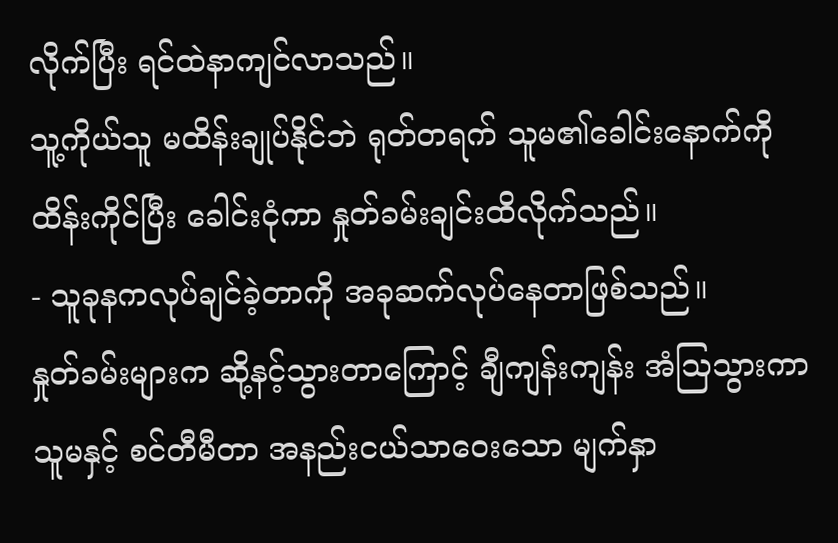လိုက်ပြီး ရင်ထဲနာကျင်လာသည်။
သူ့ကိုယ်သူ မထိန်းချုပ်နိုင်ဘဲ ရုတ်တရက် သူမ၏ခေါင်းနောက်ကိုထိန်းကိုင်ပြီး ခေါင်းငုံကာ နှုတ်ခမ်းချင်းထိလိုက်သည်။
- သူခုနကလုပ်ချင်ခဲ့တာကို အခုဆက်လုပ်နေတာဖြစ်သည်။
နှုတ်ခမ်းများက ဆို့နင့်သွားတာကြောင့် ချီကျန်းကျန်း အံသြသွားကာ သူမနှင့် စင်တီမီတာ အနည်းငယ်သာဝေးသော မျက်နှာ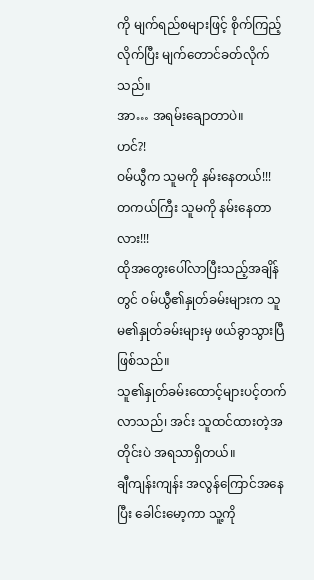ကို မျက်ရည်စများဖြင့် စိုက်ကြည့်လိုက်ပြီး မျက်တောင်ခတ်လိုက်သည်။
အာ… အရမ်းချောတာပဲ။
ဟင်?!
ဝမ်ယွီက သူမကို နမ်းနေတယ်!!!
တကယ်ကြီး သူမကို နမ်းနေတာလား!!!
ထိုအတွေးပေါ်လာပြီးသည့်အချိန်တွင် ဝမ်ယွီ၏နှုတ်ခမ်းများက သူမ၏နှုတ်ခမ်းများမှ ဖယ်ခွာသွားပြီဖြစ်သည်။
သူ၏နှုတ်ခမ်းထောင့်များပင့်တက်လာသည်၊ အင်း သူထင်ထားတဲ့အတိုင်းပဲ အရသာရှိတယ်။
ချီကျန်းကျန်း အလွန်ကြောင်အနေပြီး ခေါင်းမော့ကာ သူ့ကို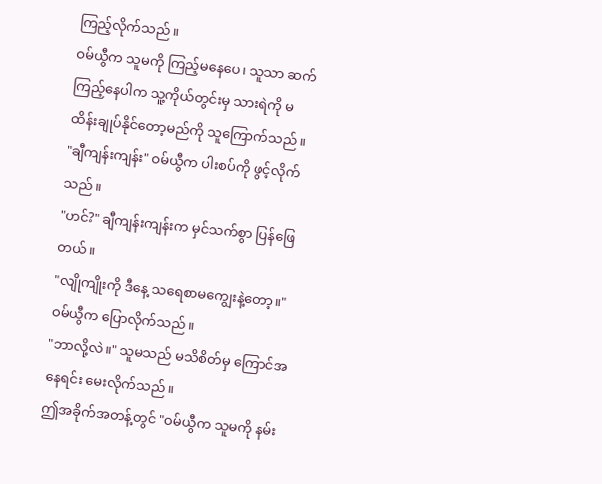ကြည့်လိုက်သည်။
ဝမ်ယွီက သူမကို ကြည့်မနေပေ၊ သူသာ ဆက်ကြည့်နေပါက သူ့ကိုယ်တွင်းမှ သားရဲကို မထိန်းချုပ်နိုင်တော့မည်ကို သူကြောက်သည်။
"ချီကျန်းကျန်း" ဝမ်ယွီက ပါးစပ်ကို ဖွင့်လိုက်သည်။
"ဟင်?" ချီကျန်းကျန်းက မှင်သက်စွာ ပြန်ဖြေတယ်။
"လျိုကျိုးကို ဒီနေ့ သရေစာမကျွေးနဲ့တော့။" ဝမ်ယွီက ပြောလိုက်သည်။
"ဘာလို့လဲ။" သူမသည် မသိစိတ်မှ ကြောင်အနေရင်း မေးလိုက်သည်။
ဤအခိုက်အတန့်တွင် "ဝမ်ယွီက သူမကို နမ်း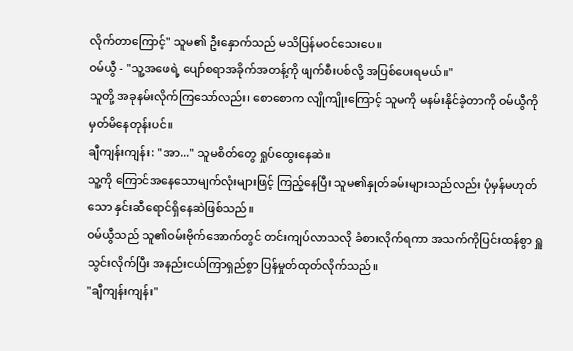လိုက်တာကြောင့်" သူမ၏ ဦးနှောက်သည် မသိပြန်မဝင်သေးပေ။
ဝမ်ယွီ - "သူ့အဖေရဲ့ ပျော်စရာအခိုက်အတန့်ကို ဖျက်စီးပစ်လို့ အပြစ်ပေးရမယ်။"
သူတို့ အခုနမ်းလိုက်ကြသော်လည်း၊ စောစောက လျိုကျိုးကြောင့် သူမကို မနမ်းနိုင်ခဲ့တာကို ဝမ်ယွီကို မှတ်မိနေတုန်းပင်။
ချီကျန်းကျန်း: "အာ..." သူမစိတ်တွေ ရှုပ်ထွေးနေဆဲ။
သူ့ကို ကြောင်အနေသောမျက်လုံးများဖြင့် ကြည့်နေပြီး သူမ၏နှုတ်ခမ်းများသည်လည်း ပုံမှန်မဟုတ်သော နှင်းဆီရောင်ရှိနေဆဲဖြစ်သည်။
ဝမ်ယွီသည် သူ၏ဝမ်းဗိုက်အောက်တွင် တင်းကျပ်လာသလို ခံစားလိုက်ရကာ အသက်ကိုပြင်းထန်စွာ ရှူသွင်းလိုက်ပြီး အနည်းငယ်ကြာရှည်စွာ ပြန်မှုတ်ထုတ်လိုက်သည်။
"ချီကျန်းကျန်း"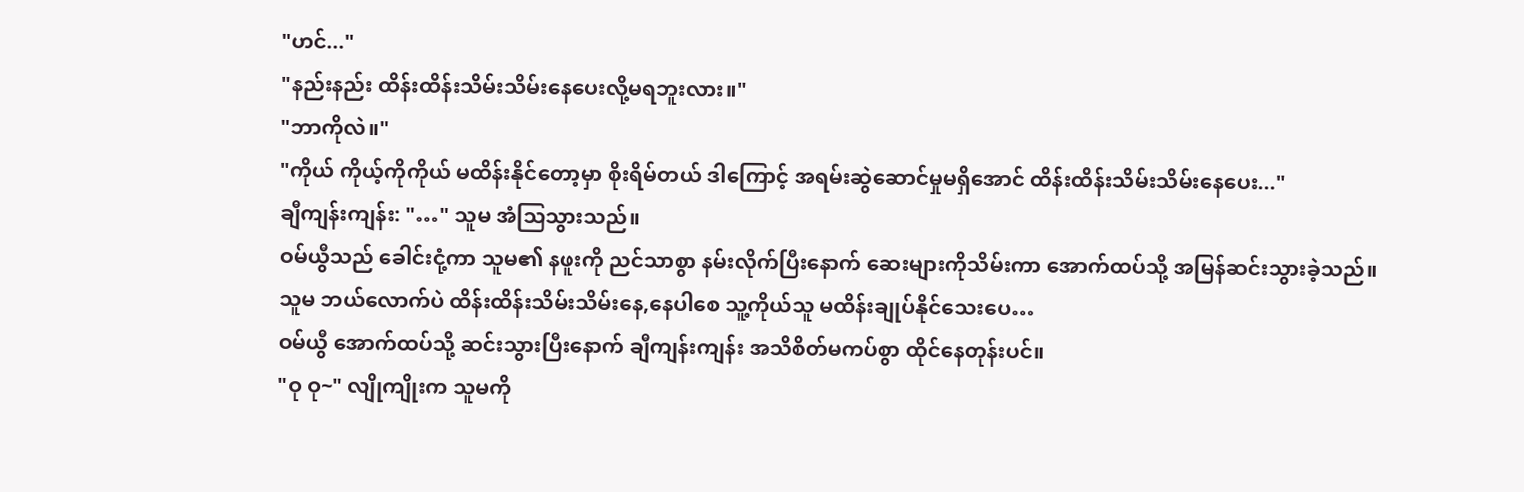"ဟင်..."
"နည်းနည်း ထိန်းထိန်းသိမ်းသိမ်းနေပေးလို့မရဘူးလား။"
"ဘာကိုလဲ။"
"ကိုယ် ကိုယ့်ကိုကိုယ် မထိန်းနိုင်တော့မှာ စိုးရိမ်တယ် ဒါကြောင့် အရမ်းဆွဲဆောင်မှုမရှိအောင် ထိန်းထိန်းသိမ်းသိမ်းနေပေး..."
ချီကျန်းကျန်း: "…" သူမ အံသြသွားသည်။
ဝမ်ယွီသည် ခေါင်းငုံ့ကာ သူမ၏ နဖူးကို ညင်သာစွာ နမ်းလိုက်ပြီးနောက် ဆေးများကိုသိမ်းကာ အောက်ထပ်သို့ အမြန်ဆင်းသွားခဲ့သည်။
သူမ ဘယ်လောက်ပဲ ထိန်းထိန်းသိမ်းသိမ်းနေ,နေပါစေ သူ့ကိုယ်သူ မထိန်းချုပ်နိုင်သေးပေ…
ဝမ်ယွီ အောက်ထပ်သို့ ဆင်းသွားပြီးနောက် ချီကျန်းကျန်း အသိစိတ်မကပ်စွာ ထိုင်နေတုန်းပင်။
"ဝု ဝု~" လျိုကျိုးက သူမကို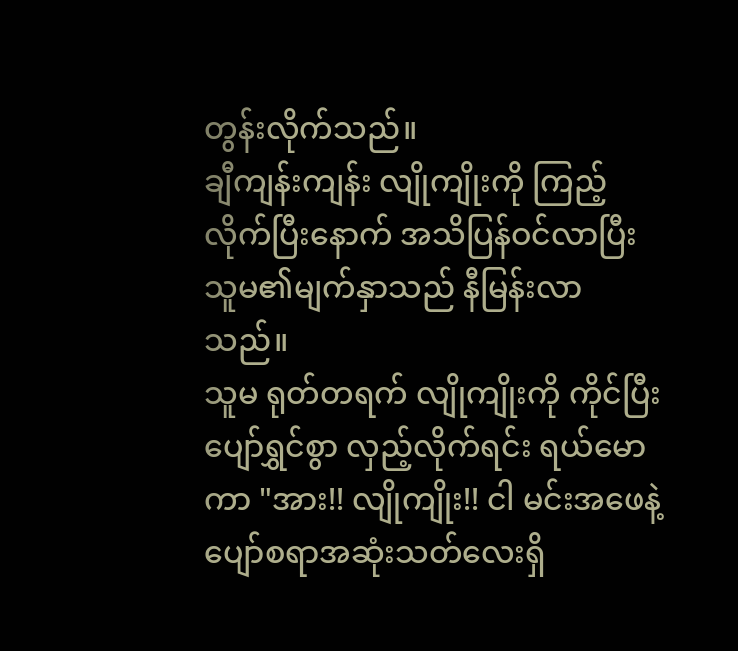တွန်းလိုက်သည်။
ချီကျန်းကျန်း လျိုကျိုးကို ကြည့်လိုက်ပြီးနောက် အသိပြန်ဝင်လာပြီး သူမ၏မျက်နှာသည် နီမြန်းလာသည်။
သူမ ရုတ်တရက် လျိုကျိုးကို ကိုင်ပြီး ပျော်ရွှင်စွာ လှည့်လိုက်ရင်း ရယ်မောကာ "အား!! လျိုကျိုး!! ငါ မင်းအဖေနဲ့ပျော်စရာအဆုံးသတ်လေးရှိ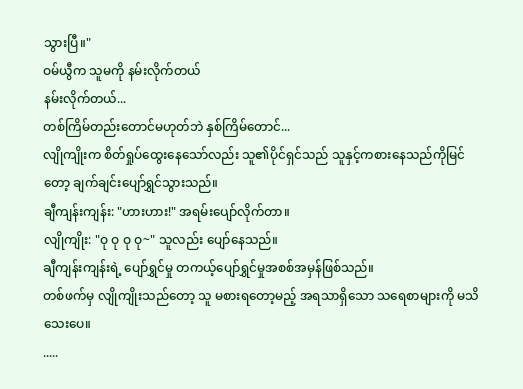သွားပြီ။"
ဝမ်ယွီက သူမကို နမ်းလိုက်တယ်
နမ်းလိုက်တယ်...
တစ်ကြိမ်တည်းတောင်မဟုတ်ဘဲ နှစ်ကြိမ်တောင်...
လျိုကျိုးက စိတ်ရှုပ်ထွေးနေသော်လည်း သူ၏ပိုင်ရှင်သည် သူနှင့်ကစားနေသည်ကိုမြင်တော့ ချက်ချင်းပျော်ရွှင်သွားသည်။
ချီကျန်းကျန်း: "ဟားဟား!" အရမ်းပျော်လိုက်တာ။
လျိုကျိုး: "ဝု ဝု ဝု ဝု~" သူလည်း ပျော်နေသည်။
ချီကျန်းကျန်းရဲ့ ပျော်ရွှင်မှု တကယ့်ပျော်ရွှင်မှုအစစ်အမှန်ဖြစ်သည်။
တစ်ဖက်မှ လျိုကျိုးသည်တော့ သူ မစားရတော့မည့် အရသာရှိသော သရေစာများကို မသိသေးပေ။
.....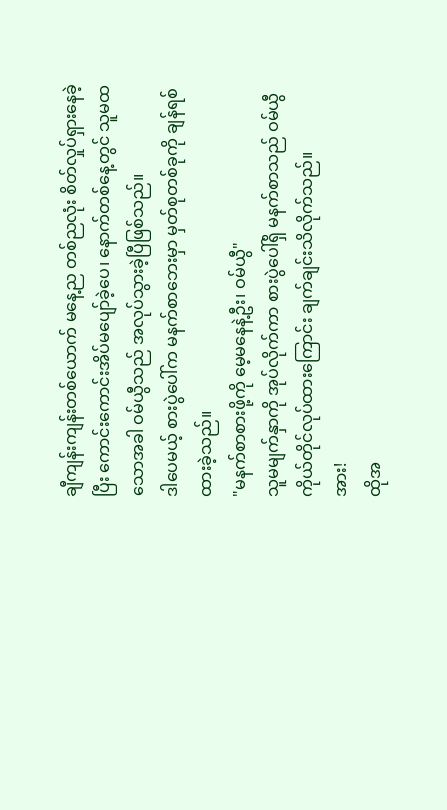ချီကျန်းကျန်းတစ်ယောက် မနေ့ည တစ်ညလုံး စိတ်လှုပ်ရှားနေခဲ့ပြီး ကောင်းကောင်းအိပ်မပျော်ခဲ့ပေ၊ နောက်တစ်နေ့တွင် သူမထသောအခါ ဝမ်ယွီသည် အလုပ်သွားခဲ့ပြီဖြစ်သည်။
ဒါပေမယ့် စားပွဲပေါ်က မနက်စာဘေးမှာ မှတ်စုတစ်ခုကို ချန်ရစ်ထားခဲ့သည်။
"မနက်စာစားဖို့ကို မေ့မနေနဲ့ဦး၊ ဝမ်ယွီ"
သူမမျက်နှာကို အုပ်လိုက်ကာ စားပွဲပေါ်ရှိ မနက်စာသည် ဝမ်ယွီကိုယ်တိုင်လုပ်ထားကြောင်း ချက်ချင်းသိလိုက်သည်။
အား!
ထိုအ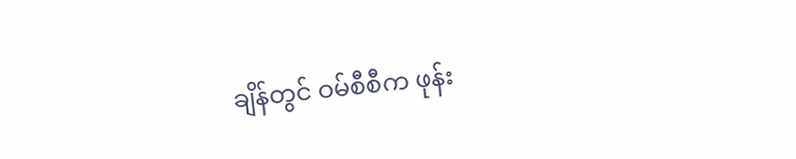ချိန်တွင် ဝမ်စီစီက ဖုန်း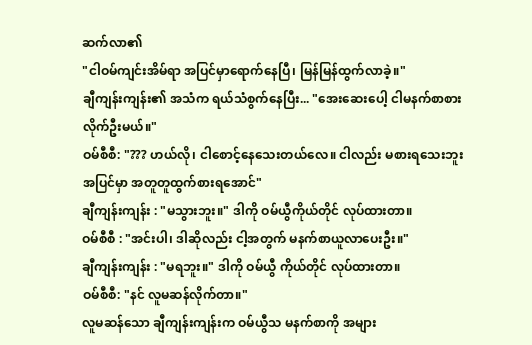ဆက်လာ၏
"ငါဝမ်ကျင်းအိမ်ရာ အပြင်မှာရောက်နေပြီ၊ မြန်မြန်ထွက်လာခဲ့။"
ချီကျန်းကျန်း၏ အသံက ရယ်သံစွက်နေပြီး... "အေးဆေးပေါ့ ငါမနက်စာစားလိုက်ဦးမယ်။"
ဝမ်စီစီ: "??? ဟယ်လို၊ ငါစောင့်နေသေးတယ်လေ။ ငါလည်း မစားရသေးဘူး အပြင်မှာ အတူတူထွက်စားရအောင်"
ချီကျန်းကျန်း : "မသွားဘူး။" ဒါကို ဝမ်ယွီကိုယ်တိုင် လုပ်ထားတာ။
ဝမ်စီစီ : "အင်းပါ၊ ဒါဆိုလည်း ငါ့အတွက် မနက်စာယူလာပေးဦး။"
ချီကျန်းကျန်း : "မရဘူး။" ဒါကို ဝမ်ယွီ ကိုယ်တိုင် လုပ်ထားတာ။
ဝမ်စီစီ: "နင် လူမဆန်လိုက်တာ။"
လူမဆန်သော ချီကျန်းကျန်းက ဝမ်ယွီသ မနက်စာကို အများ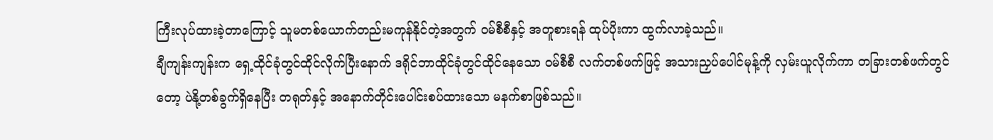ကြီးလုပ်ထားခဲ့တာကြောင့် သူမတစ်ယောက်တည်းမကုန်နိုင်တဲ့အတွက် ဝမ်စီစီနှင့် အတူစားရန် ထုပ်ပိုးကာ ထွက်လာခဲ့သည်။
ချီကျန်းကျန်းက ရှေ့ထိုင်ခုံတွင်ထိုင်လိုက်ပြီးနောက် ဒရိုင်ဘာထိုင်ခုံတွင်ထိုင်နေသော ဝမ်စီစီ လက်တစ်ဖက်ဖြင့် အသားညှပ်ပေါင်မုန့်ကို လှမ်းယူလိုက်ကာ တခြားတစ်ဖက်တွင်တော့ ပဲနို့တစ်ခွက်ရှိနေပြီး တရုတ်နှင့် အနောက်တိုင်းပေါင်းစပ်ထားသော မနက်စာဖြစ်သည်။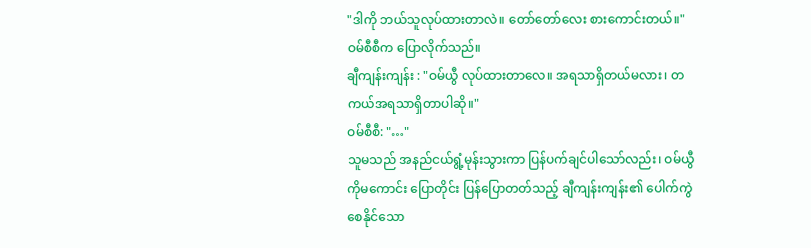"ဒါကို ဘယ်သူလုပ်ထားတာလဲ။ တော်တော်လေး စားကောင်းတယ်။" ဝမ်စီစီက ပြောလိုက်သည်။
ချီကျန်းကျန်း : "ဝမ်ယွီ လုပ်ထားတာလေ။ အရသာရှိတယ်မလား၊ တကယ်အရသာရှိတာပါဆို။"
ဝမ်စီစီ: "…"
သူမသည် အနည်ငယ်ရွံ့မုန်းသွားကာ ပြန်ပက်ချင်ပါသော်လည်း၊ ဝမ်ယွီကိုမကောင်း ပြောတိုင်း ပြန်ပြောတတ်သည့် ချီကျန်းကျန်း၏ ပေါက်ကွဲစေနိုင်သော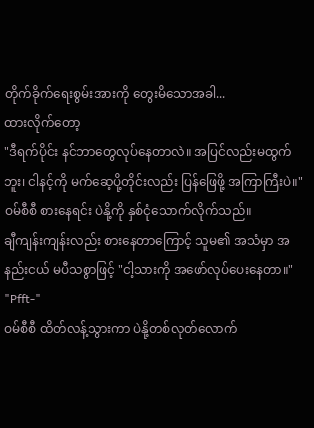တိုက်ခိုက်ရေးစွမ်းအားကို တွေးမိသောအခါ...
ထားလိုက်တော့
"ဒီရက်ပိုင်း နင်ဘာတွေလုပ်နေတာလဲ။ အပြင်လည်းမထွက်ဘူး၊ ငါနင့်ကို မက်ဆေ့ပို့တိုင်းလည်း ပြန်ဖြေဖို့ အကြာကြီးပဲ။"
ဝမ်စီစီ စားနေရင်း ပဲနို့ကို နှစ်ငုံသောက်လိုက်သည်။
ချီကျန်းကျန်းလည်း စားနေတာကြောင့် သူမ၏ အသံမှာ အနည်းငယ် မပီသစွာဖြင့် "ငါ့သားကို အဖော်လုပ်ပေးနေတာ။"
"Pfft-"
ဝမ်စီစီ ထိတ်လန့်သွားကာ ပဲနို့တစ်လုတ်လောက်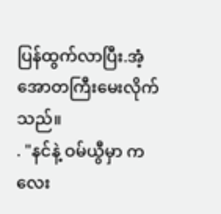ပြန်ထွက်လာပြီး.အံ့အောတကြီးမေးလိုက်သည်။
. "နင်နဲ့ ဝမ်ယွီမှာ ကလေး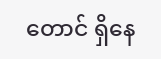တောင် ရှိနေ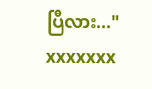ပြီလား..."
xxxxxxx